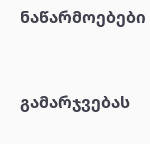ნაწარმოებები


გამარჯვებას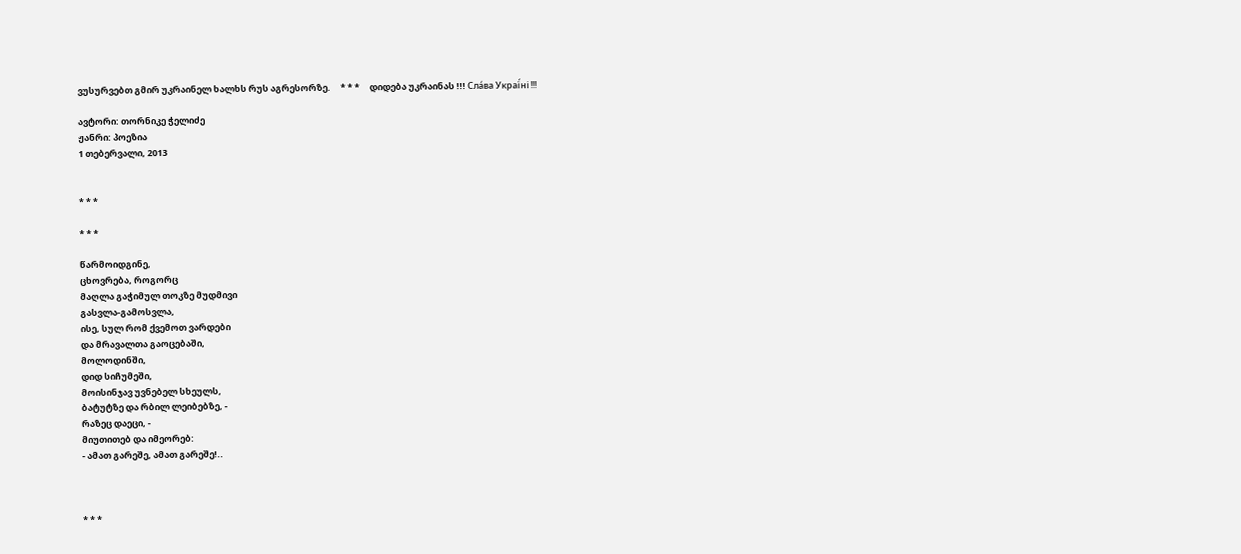ვუსურვებთ გმირ უკრაინელ ხალხს რუს აგრესორზე.     * * *     დიდება უკრაინას !!! Сла́ва Украї́ні !!!

ავტორი: თორნიკე ჭელიძე
ჟანრი: პოეზია
1 თებერვალი, 2013


* * *

* * *

წარმოიდგინე,
ცხოვრება, როგორც
მაღლა გაჭიმულ თოკზე მუდმივი
გასვლა-გამოსვლა,
ისე, სულ რომ ქვემოთ ვარდები
და მრავალთა გაოცებაში,
მოლოდინში,
დიდ სიჩუმეში,
მოისინჯავ უვნებელ სხეულს,
ბატუტზე და რბილ ლეიბებზე, -
რაზეც დაეცი, -
მიუთითებ და იმეორებ:
- ამათ გარეშე, ამათ გარეშე!..



* * *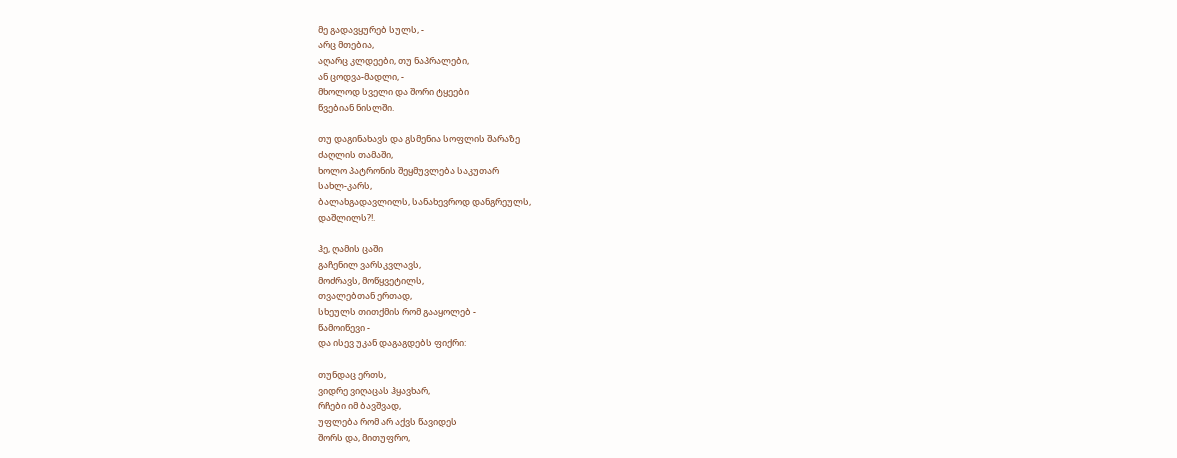მე გადავყურებ სულს, -
არც მთებია,
აღარც კლდეები, თუ ნაპრალები,
ან ცოდვა-მადლი, -
მხოლოდ სველი და შორი ტყეები
წვებიან ნისლში.

თუ დაგინახავს და გსმენია სოფლის შარაზე
ძაღლის თამაში,
ხოლო პატრონის შეყმუვლება საკუთარ
სახლ-კარს,
ბალახგადავლილს, სანახევროდ დანგრეულს,
დაშლილს?!.

ჰე, ღამის ცაში
გაჩენილ ვარსკვლავს,
მოძრავს, მოწყვეტილს,
თვალებთან ერთად,
სხეულს თითქმის რომ გააყოლებ -
წამოიწევი -
და ისევ უკან დაგაგდებს ფიქრი:

თუნდაც ერთს,
ვიდრე ვიღაცას ჰყავხარ,
რჩები იმ ბავშვად,
უფლება რომ არ აქვს წავიდეს
შორს და, მითუფრო,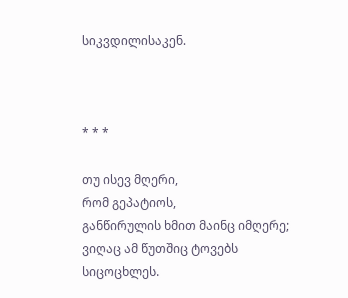სიკვდილისაკენ.



* * *

თუ ისევ მღერი,
რომ გეპატიოს,
განწირულის ხმით მაინც იმღერე;
ვიღაც ამ წუთშიც ტოვებს სიცოცხლეს.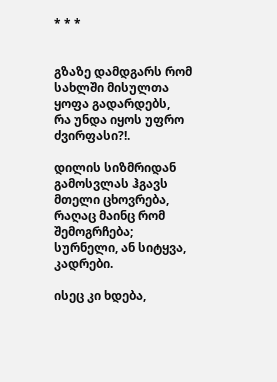* * *


გზაზე დამდგარს რომ სახლში მისულთა
ყოფა გადარდებს,
რა უნდა იყოს უფრო ძვირფასი?!.

დილის სიზმრიდან გამოსვლას ჰგავს
მთელი ცხოვრება,
რაღაც მაინც რომ შემოგრჩება;
სურნელი, ან სიტყვა, კადრები.

ისეც კი ხდება,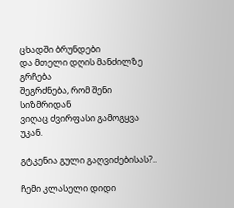ცხადში ბრუნდები
და მთელი დღის მანძილზე გრჩება
შეგრძნება, რომ შენი სიზმრიდან
ვიღაც ძვირფასი გამოგყვა უკან.

გტკენია გული გაღვიძებისას?..

ჩემი კლასელი დიდი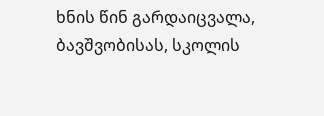ხნის წინ გარდაიცვალა,
ბავშვობისას, სკოლის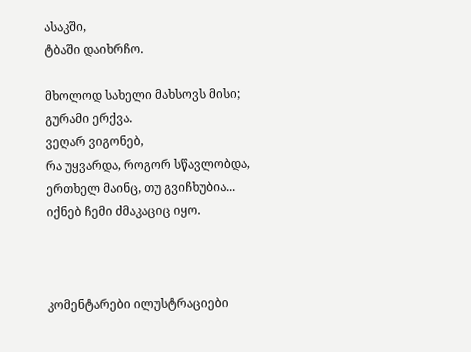ასაკში,
ტბაში დაიხრჩო.

მხოლოდ სახელი მახსოვს მისი;
გურამი ერქვა.
ვეღარ ვიგონებ,
რა უყვარდა, როგორ სწავლობდა,
ერთხელ მაინც, თუ გვიჩხუბია...
იქნებ ჩემი ძმაკაციც იყო.



კომენტარები ილუსტრაციები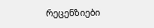რეცენზიები